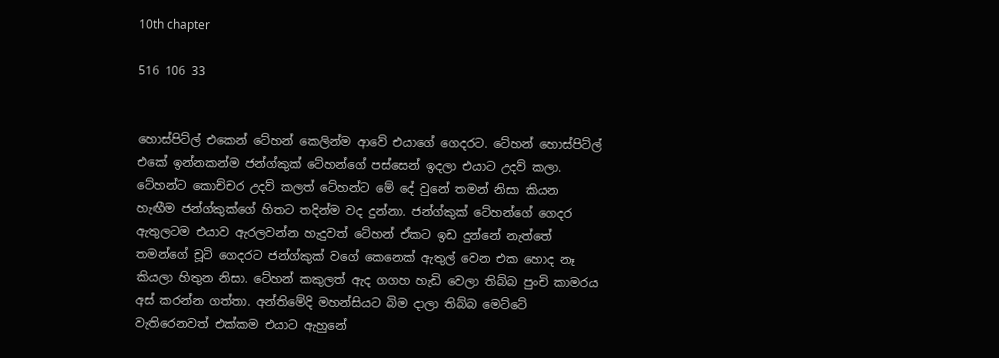10th chapter

516 106 33


හොස්පිට්ල් එකෙන් ටේහන් කෙලින්ම ආවේ එයාගේ ගෙදරට. ටේහන් හොස්පිට්ල් එකේ ඉන්නකන්ම ජන්ග්කුක් ටේහන්ගේ පස්සෙන් ඉදලා එයාට උදව් කලා. ටේහන්ට කොච්චර උදව් කලත් ටේහන්ට මේ දේ වුනේ තමන් නිසා කියන හැඟීම ජන්ග්කුක්ගේ හිතට තදින්ම වද දුන්නා. ජන්ග්කුක් ටේහන්ගේ ගෙදර ඇතුලටම එයාව ඇරලවන්න හැදුවත් ටේහන් ඒකට ඉඩ දුන්නේ නැත්තේ තමන්ගේ චූටි ගෙදරට ජන්ග්කුක් වගේ කෙනෙක් ඇතුල් වෙන එක හොද නෑ කියලා හිතුන නිසා. ටේහන් කකුලත් ඇද ගගහ හැඩි වෙලා තිබ්බ පුංචි කාමරය අස් කරන්න ගත්තා. අන්තිමේදි මහන්සියට බිම දාලා තිබ්බ මෙට්ටේ වැතිරෙනවත් එක්කම එයාට ඇහුනේ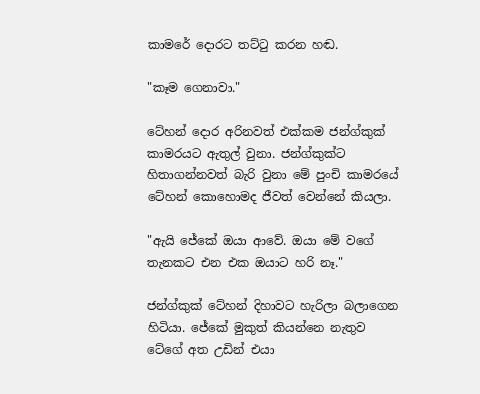කාමරේ දොරට තට්ටු කරන හඬ.

"කෑම ගෙනාවා."

ටේහන් දොර අරිනවත් එක්කම ජන්ග්කුක් කාමරයට ඇතුල් වුනා. ජන්ග්කුක්ට හිතාගන්නවත් බැරි වුනා මේ පුංචි කාමරයේ ටේහන් කොහොමද ජීවත් වෙන්නේ කියලා.

"ඇයි ජේකේ ඔයා ආවේ. ඔයා මේ වගේ තැනකට එන එක ඔයාට හරි නෑ."

ජන්ග්කුක් ටේහන් දිහාවට හැරිලා බලාගෙන හිටියා. ජේකේ මුකුත් කියන්නෙ නැතුව ටේගේ අත උඩින් එයා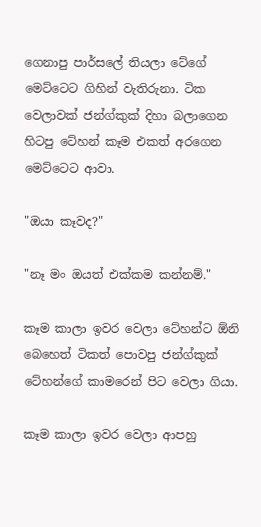ගෙනාපු පාර්සලේ තියලා ටේගේ මෙට්ටෙට ගිහින් වැතිරුනා. ටික වෙලාවක් ජන්ග්කුක් දිහා බලාගෙන හිටපු ටේහන් කෑම එකත් අරගෙන මෙට්ටෙට ආවා.

"ඔයා කෑවද?"

"නෑ මං ඔයත් එක්කම කන්නම්."

කෑම කාලා ඉවර වෙලා ටේහන්ට ඕනි බෙහෙත් ටිකත් පොවපු ජන්ග්කුක් ටේහන්ගේ කාමරෙන් පිට වෙලා ගියා.

කෑම කාලා ඉවර වෙලා ආපහු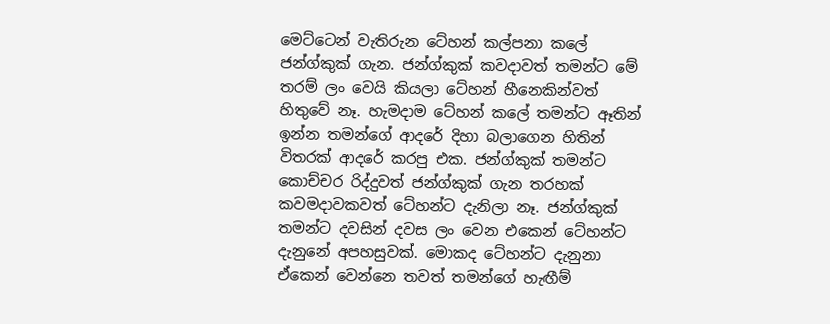මෙට්ටෙන් වැතිරුන ටේහන් කල්පනා කලේ ජන්ග්කුක් ගැන. ජන්ග්කුක් කවදාවත් තමන්ට මේ තරම් ලං වෙයි කියලා ටේහන් හීනෙකින්වත් හිතුවේ නෑ. හැමදාම ටේහන් කලේ තමන්ට ඈතින් ඉන්න තමන්ගේ ආදරේ දිහා බලාගෙන හිතින් විතරක් ආදරේ කරපු එක. ජන්ග්කුක් තමන්ට කොච්චර රිද්දුවත් ජන්ග්කුක් ගැන තරහක් කවමදාවකවත් ටේහන්ට දැනිලා නෑ. ජන්ග්කුක් තමන්ට දවසින් දවස ලං වෙන එකෙන් ටේහන්ට දැනුනේ අපහසුවක්. මොකද ටේහන්ට දැනුනා ඒකෙන් වෙන්නෙ තවත් තමන්ගේ හැඟීම්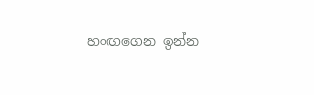හංඟගෙන ඉන්න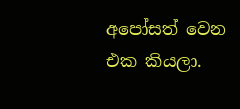අපෝසත් වෙන එක කියලා.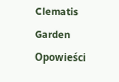Clematis Garden Opowieści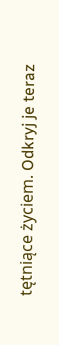tętniące życiem. Odkryj je teraz